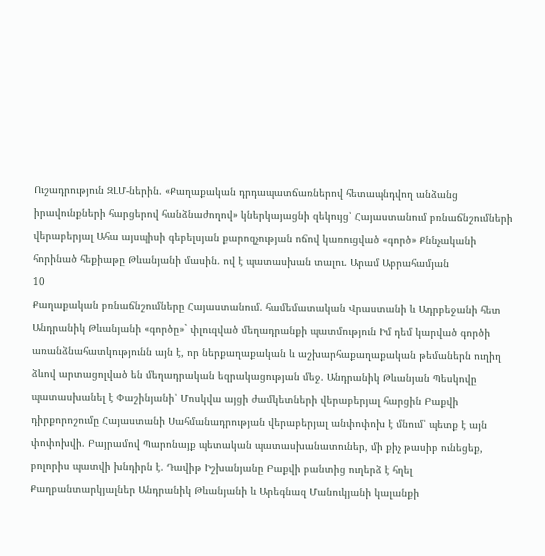Ուշադրություն ԶԼՄ-ներին. «Քաղաքական դրդապատճառներով հետապնդվող անձանց իրավունքների հարցերով հանձնաժողով» կներկայացնի զեկույց՝ Հայաստանում բռնաճնշումների վերաբերյալ Ահա այսպիսի գեբելսյան քարոզչության ոճով կառուցված «գործ» Քննչականի հորինած հեքիաթը Թևանյանի մասին. ով է պատասխան տալու. Արամ Աբրահամյան
10
Քաղաքական բռնաճնշումները Հայաստանում. համեմատական Վրաստանի և Ադրբեջանի հետ Անդրանիկ Թևանյանի «գործը»` փլուզված մեղադրանքի պատմություն Իմ դեմ կարված գործի առանձնահատկությունն այն է, որ ներքաղաքական և աշխարհաքաղաքական թեմաներն ուղիղ ձևով արտացոլված են մեղադրական եզրակացության մեջ. Անդրանիկ Թևանյան Պեսկովը պատասխանել է Փաշինյանի՝ Մոսկվա այցի ժամկետների վերաբերյալ հարցին Բաքվի դիրքորոշումը Հայաստանի Սահմանադրության վերաբերյալ անփոփոխ է մնում՝ պետք է այն փոփոխվի. Բայրամով Պարոնայք պետական պատասխանատուներ, մի քիչ թասիբ ունեցեք, բոլորիս պատվի խնդիրն է. Դավիթ Իշխանյանը Բաքվի բանտից ուղերձ է հղել Քաղբանտարկյալներ Անդրանիկ Թևանյանի և Արեգնազ Մանուկյանի կալանքի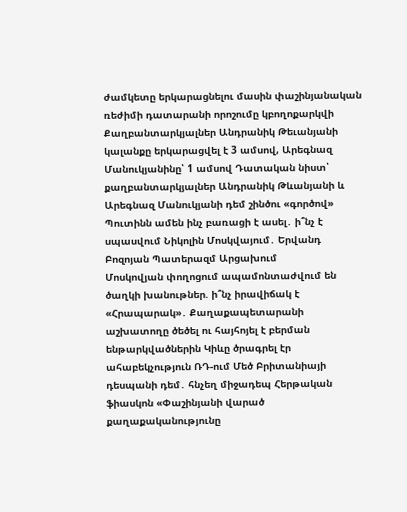ժամկետը երկարացնելու մասին փաշինյանական ռեժիմի դատարանի որոշումը կբողոքարկվի Քաղբանտարկյալներ Անդրանիկ Թեւանյանի կալանքը երկարացվել է 3 ամսով, Արեգնազ Մանուկյանինը՝ 1 ամսով Դատական նիստ՝ քաղբանտարկյալներ Անդրանիկ Թևանյանի և Արեգնազ Մանուկյանի դեմ շինծու «գործով» Պուտինն ամեն ինչ բառացի է ասել․ ի՞նչ է սպասվում Նիկոլին Մոսկվայում․ Երվանդ Բոզոյան Պատերազմ Արցախում
Մոսկովյան փողոցում ապամոնտաժվում են ծաղկի խանութներ. ի՞նչ իրավիճակ է «Հրապարակ»․ Քաղաքապետարանի աշխատողը ծեծել ու հայհոյել է բերման ենթարկվածներին Կիևը ծրագրել էր ահաբեկչություն ՌԴ-ում Մեծ Բրիտանիայի դեսպանի դեմ․ հնչեղ միջադեպ Հերթական ֆիասկոն «Փաշինյանի վարած քաղաքականությունը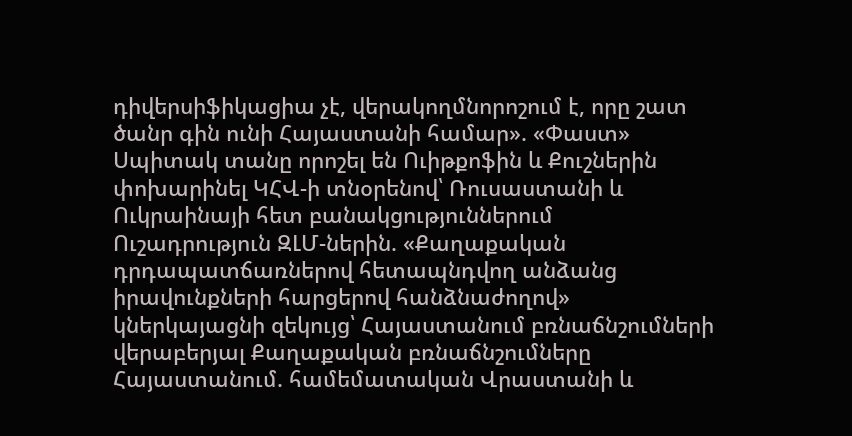դիվերսիֆիկացիա չէ, վերակողմնորոշում է, որը շատ ծանր գին ունի Հայաստանի համար». «Փաստ» Սպիտակ տանը որոշել են Ուիթքոֆին և Քուշներին փոխարինել ԿՀՎ-ի տնօրենով՝ Ռուսաստանի և Ուկրաինայի հետ բանակցություններում Ուշադրություն ԶԼՄ-ներին. «Քաղաքական դրդապատճառներով հետապնդվող անձանց իրավունքների հարցերով հանձնաժողով» կներկայացնի զեկույց՝ Հայաստանում բռնաճնշումների վերաբերյալ Քաղաքական բռնաճնշումները Հայաստանում. համեմատական Վրաստանի և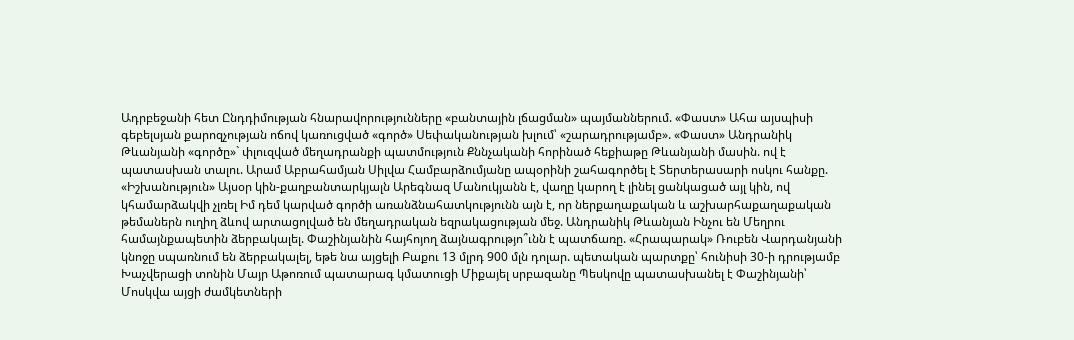Ադրբեջանի հետ Ընդդիմության հնարավորությունները «բանտային լճացման» պայմաններում. «Փաստ» Ահա այսպիսի գեբելսյան քարոզչության ոճով կառուցված «գործ» Սեփականության խլում՝ «շարադրությամբ». «Փաստ» Անդրանիկ Թևանյանի «գործը»` փլուզված մեղադրանքի պատմություն Քննչականի հորինած հեքիաթը Թևանյանի մասին. ով է պատասխան տալու. Արամ Աբրահամյան Սիլվա Համբարձումյանը ապօրինի շահագործել է Տերտերասարի ոսկու հանքը. «Իշխանություն» Այսօր կին-քաղբանտարկյալն Արեգնազ Մանուկյանն է, վաղը կարող է լինել ցանկացած այլ կին, ով կհամարձակվի չլռել Իմ դեմ կարված գործի առանձնահատկությունն այն է, որ ներքաղաքական և աշխարհաքաղաքական թեմաներն ուղիղ ձևով արտացոլված են մեղադրական եզրակացության մեջ. Անդրանիկ Թևանյան Ինչու են Մեղրու համայնքապետին ձերբակալել. Փաշինյանին հայհոյող ձայնագրությո՞ւնն է պատճառը. «Հրապարակ» Ռուբեն Վարդանյանի կնոջը սպառնում են ձերբակալել, եթե նա այցելի Բաքու 13 մլրդ 900 մլն դոլար. պետական պարտքը՝ հունիսի 30-ի դրությամբ Խաչվերացի տոնին Մայր Աթոռում պատարագ կմատուցի Միքայել սրբազանը Պեսկովը պատասխանել է Փաշինյանի՝ Մոսկվա այցի ժամկետների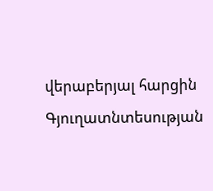վերաբերյալ հարցին Գյուղատնտեսության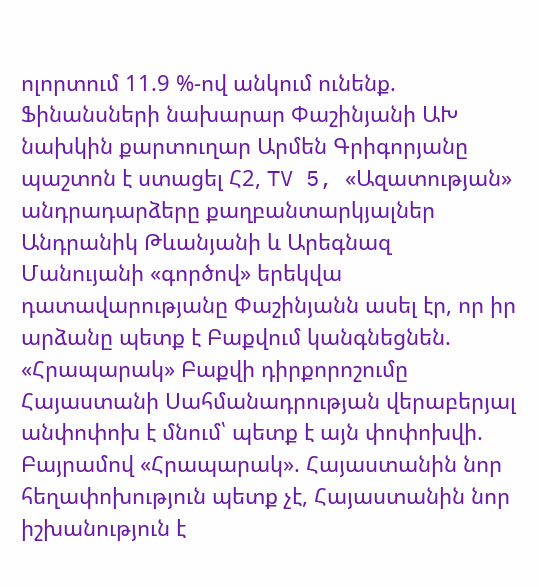ոլորտում 11.9 %-ով անկում ունենք. Ֆինանսների նախարար Փաշինյանի ԱԽ նախկին քարտուղար Արմեն Գրիգորյանը պաշտոն է ստացել Հ2, TV 5, «Ազատության» անդրադարձերը քաղբանտարկյալներ Անդրանիկ Թևանյանի և Արեգնազ Մանույանի «գործով» երեկվա դատավարությանը Փաշինյանն ասել էր, որ իր արձանը պետք է Բաքվում կանգնեցնեն. «Հրապարակ» Բաքվի դիրքորոշումը Հայաստանի Սահմանադրության վերաբերյալ անփոփոխ է մնում՝ պետք է այն փոփոխվի. Բայրամով «Հրապարակ». Հայաստանին նոր հեղափոխություն պետք չէ, Հայաստանին նոր իշխանություն է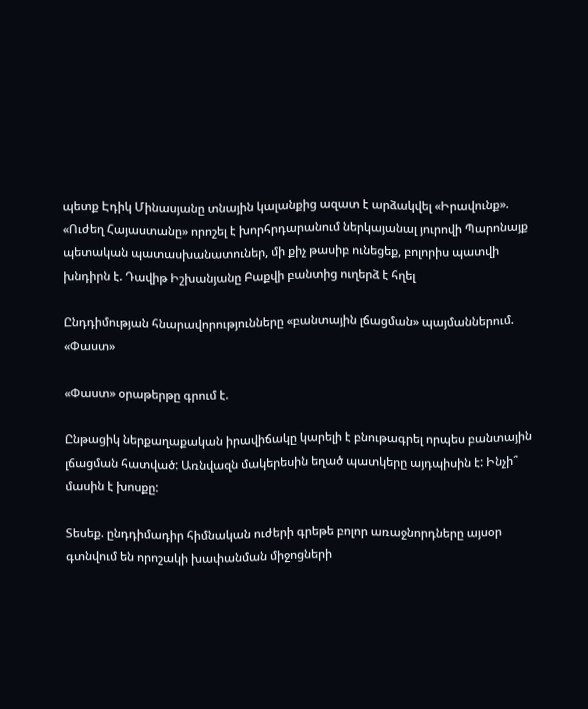պետք Էդիկ Մինասյանը տնային կալանքից ազատ է արձակվել «Իրավունք». «Ուժեղ Հայաստանը» որոշել է խորհրդարանում ներկայանալ յուրովի Պարոնայք պետական պատասխանատուներ, մի քիչ թասիբ ունեցեք, բոլորիս պատվի խնդիրն է. Դավիթ Իշխանյանը Բաքվի բանտից ուղերձ է հղել

Ընդդիմության հնարավորությունները «բանտային լճացման» պայմաններում. «Փաստ»

«Փաստ» օրաթերթը գրում է.

Ընթացիկ ներքաղաքական իրավիճակը կարելի է բնութագրել որպես բանտային լճացման հատված: Առնվազն մակերեսին եղած պատկերը այդպիսին է: Ինչի՞ մասին է խոսքը:

Տեսեք. ընդդիմադիր հիմնական ուժերի գրեթե բոլոր առաջնորդները այսօր գտնվում են որոշակի խափանման միջոցների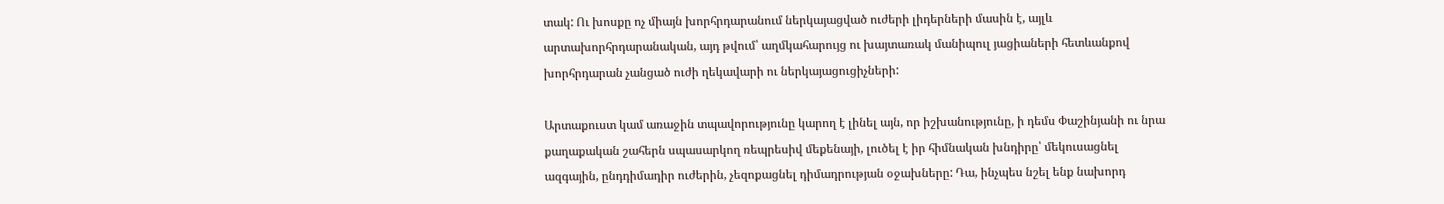տակ: Ու խոսքը ոչ միայն խորհրդարանում ներկայացված ուժերի լիդերների մասին է, այլև արտախորհրդարանական, այդ թվում՝ աղմկահարույց ու խայտառակ մանիպուլ յացիաների հետևանքով խորհրդարան չանցած ուժի ղեկավարի ու ներկայացուցիչների:

Արտաքուստ կամ առաջին տպավորությունը կարող է լինել այն, որ իշխանությունը, ի դեմս Փաշինյանի ու նրա քաղաքական շահերն սպասարկող ռեպրեսիվ մեքենայի, լուծել է իր հիմնական խնդիրը՝ մեկուսացնել ազգային, ընդդիմադիր ուժերին, չեզոքացնել դիմադրության օջախները: Դա, ինչպես նշել ենք նախորդ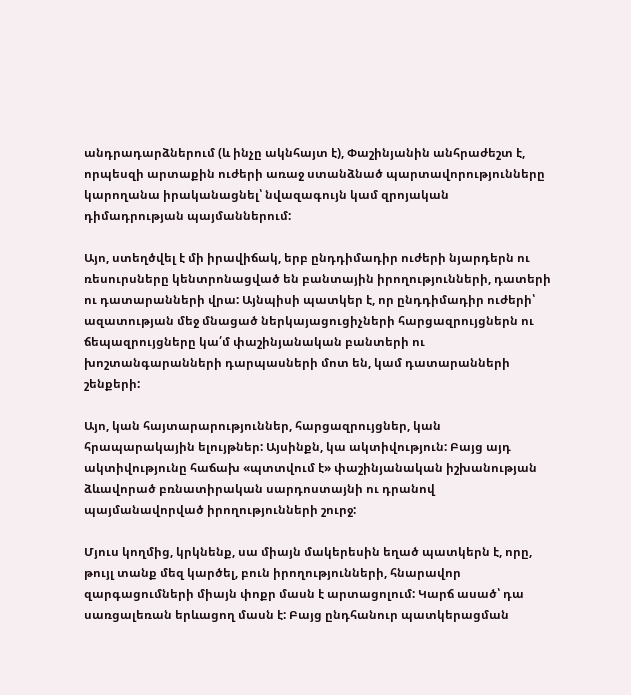անդրադարձներում (և ինչը ակնհայտ է), Փաշինյանին անհրաժեշտ է, որպեսզի արտաքին ուժերի առաջ ստանձնած պարտավորությունները կարողանա իրականացնել՝ նվազագույն կամ զրոյական դիմադրության պայմաններում:

Այո, ստեղծվել է մի իրավիճակ, երբ ընդդիմադիր ուժերի նյարդերն ու ռեսուրսները կենտրոնացված են բանտային իրողությունների, դատերի ու դատարանների վրա: Այնպիսի պատկեր է, որ ընդդիմադիր ուժերի՝ ազատության մեջ մնացած ներկայացուցիչների հարցազրույցներն ու ճեպազրույցները կա՛մ փաշինյանական բանտերի ու խոշտանգարանների դարպասների մոտ են, կամ դատարանների շենքերի:

Այո, կան հայտարարություններ, հարցազրույցներ, կան հրապարակային ելույթներ: Այսինքն, կա ակտիվություն: Բայց այդ ակտիվությունը հաճախ «պտտվում է» փաշինյանական իշխանության ձևավորած բռնատիրական սարդոստայնի ու դրանով պայմանավորված իրողությունների շուրջ:

Մյուս կողմից, կրկնենք, սա միայն մակերեսին եղած պատկերն է, որը, թույլ տանք մեզ կարծել, բուն իրողությունների, հնարավոր զարգացումների միայն փոքր մասն է արտացոլում: Կարճ ասած՝ դա սառցալեռան երևացող մասն է: Բայց ընդհանուր պատկերացման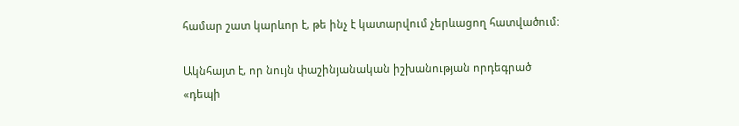համար շատ կարևոր է, թե ինչ է կատարվում չերևացող հատվածում:

Ակնհայտ է, որ նույն փաշինյանական իշխանության որդեգրած «դեպի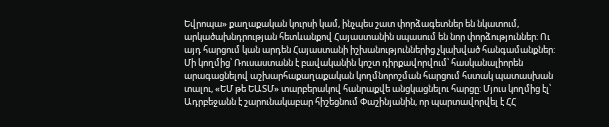Եվրոպա» քաղաքական կուրսի կամ, ինչպես շատ փորձագետներ են նկատում, արկածախնդրության հետևանքով Հայաստանին սպասում են նոր փորձություններ: Ու այդ հարցում կան արդեն Հայաստանի իշխանություններից չկախված հանգամանքներ: Մի կողմից՝ Ռուսաստանն է բավականին կոշտ դիրքավորվում՝ հասկանալիորեն արագացնելով աշխարհաքաղաքական կողմնորոշման հարցում հստակ պատասխան տալու, «ԵՄ թե ԵԱՏՄ» տարբերակով հանրաքվե անցկացնելու հարցը: Մյուս կողմից էլ՝ Ադրբեջանն է շարունակաբար հիշեցնում Փաշինյանին, որ պարտավորվել է ՀՀ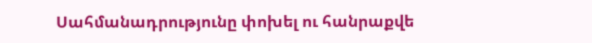Սահմանադրությունը փոխել ու հանրաքվե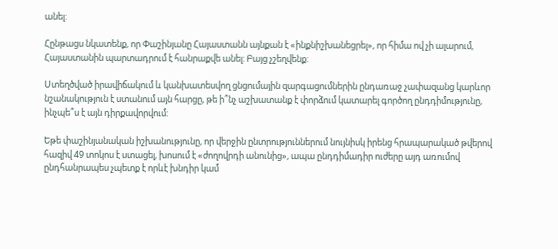անել:

Հընթացս նկատենք, որ Փաշինյանը Հայաստանն այնքան է «ինքնիշխանեցրել», որ հիմա ով չի ալարում, Հայաստանին պարտադրում է հանրաքվե անել: Բայց չշեղվենք:

Ստեղծված իրավիճակում և կանխատեսվող ցնցումային զարգացումներին ընդառաջ չափազանց կարևոր նշանակություն է ստանում այն հարցը, թե ի՞նչ աշխատանք է փորձում կատարել գործող ընդդիմությունը, ինչպե՞ս է այն դիրքավորվում:

Եթե փաշինյանական իշխանությունը, որ վերջին ընտրություններում նույնիսկ իրենց հրապարակած թվերով հազիվ 49 տոկոս է ստացել, խոսում է «ժողովրդի անունից», ապա ընդդիմադիր ուժերը այդ առումով ընդհանրապես չպետք է որևէ խնդիր կամ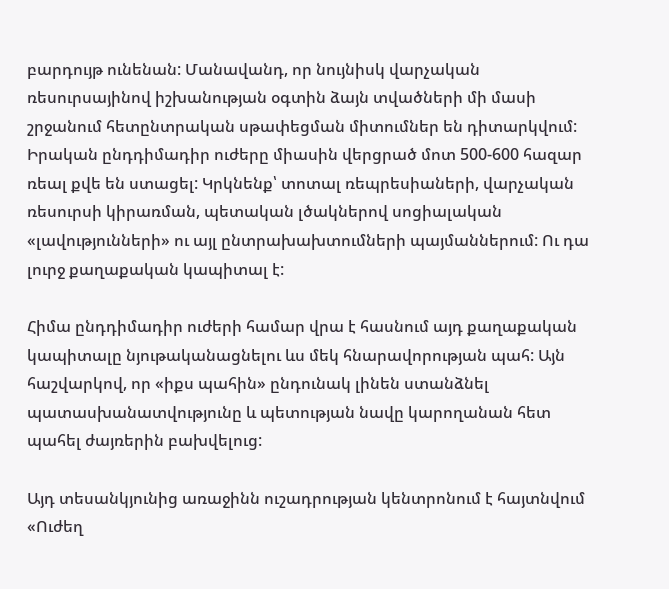բարդույթ ունենան: Մանավանդ, որ նույնիսկ վարչական ռեսուրսայինով իշխանության օգտին ձայն տվածների մի մասի շրջանում հետընտրական սթափեցման միտումներ են դիտարկվում: Իրական ընդդիմադիր ուժերը միասին վերցրած մոտ 500-600 հազար ռեալ քվե են ստացել: Կրկնենք՝ տոտալ ռեպրեսիաների, վարչական ռեսուրսի կիրառման, պետական լծակներով սոցիալական «լավությունների» ու այլ ընտրախախտումների պայմաններում: Ու դա լուրջ քաղաքական կապիտալ է:

Հիմա ընդդիմադիր ուժերի համար վրա է հասնում այդ քաղաքական կապիտալը նյութականացնելու ևս մեկ հնարավորության պահ: Այն հաշվարկով, որ «իքս պահին» ընդունակ լինեն ստանձնել պատասխանատվությունը և պետության նավը կարողանան հետ պահել ժայռերին բախվելուց:

Այդ տեսանկյունից առաջինն ուշադրության կենտրոնում է հայտնվում «Ուժեղ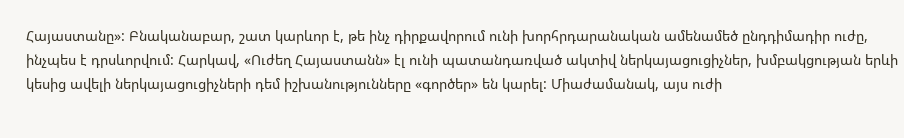Հայաստանը»: Բնականաբար, շատ կարևոր է, թե ինչ դիրքավորում ունի խորհրդարանական ամենամեծ ընդդիմադիր ուժը, ինչպես է դրսևորվում: Հարկավ, «Ուժեղ Հայաստանն» էլ ունի պատանդառված ակտիվ ներկայացուցիչներ, խմբակցության երևի կեսից ավելի ներկայացուցիչների դեմ իշխանությունները «գործեր» են կարել: Միաժամանակ, այս ուժի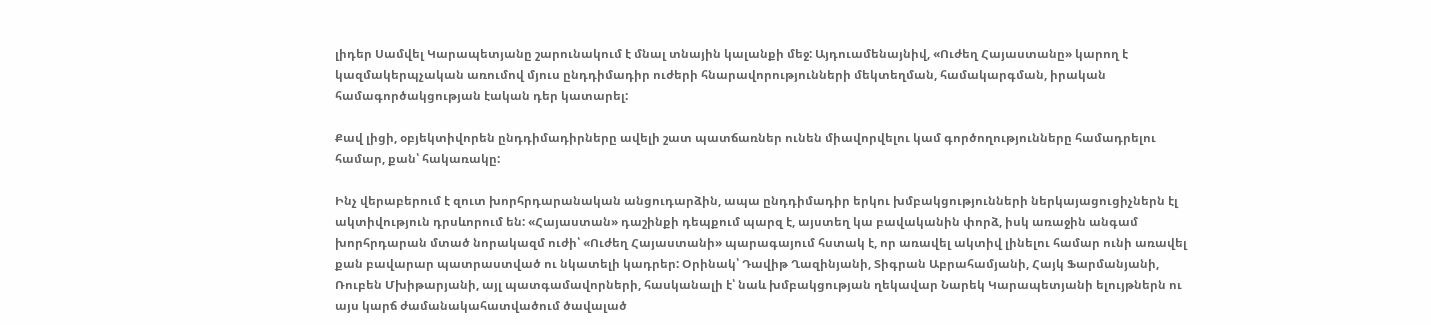լիդեր Սամվել Կարապետյանը շարունակում է մնալ տնային կալանքի մեջ: Այդուամենայնիվ, «Ուժեղ Հայաստանը» կարող է կազմակերպչական առումով մյուս ընդդիմադիր ուժերի հնարավորությունների մեկտեղման, համակարգման, իրական համագործակցության էական դեր կատարել:

Քավ լիցի, օբյեկտիվորեն ընդդիմադիրները ավելի շատ պատճառներ ունեն միավորվելու կամ գործողությունները համադրելու համար, քան՝ հակառակը:

Ինչ վերաբերում է զուտ խորհրդարանական անցուդարձին, ապա ընդդիմադիր երկու խմբակցությունների ներկայացուցիչներն էլ ակտիվություն դրսևորում են: «Հայաստան» դաշինքի դեպքում պարզ է, այստեղ կա բավականին փորձ, իսկ առաջին անգամ խորհրդարան մտած նորակազմ ուժի՝ «Ուժեղ Հայաստանի» պարագայում հստակ է, որ առավել ակտիվ լինելու համար ունի առավել քան բավարար պատրաստված ու նկատելի կադրեր: Օրինակ՝ Դավիթ Ղազինյանի, Տիգրան Աբրահամյանի, Հայկ Ֆարմանյանի, Ռուբեն Մխիթարյանի, այլ պատգամավորների, հասկանալի է՝ նաև խմբակցության ղեկավար Նարեկ Կարապետյանի ելույթներն ու այս կարճ ժամանակահատվածում ծավալած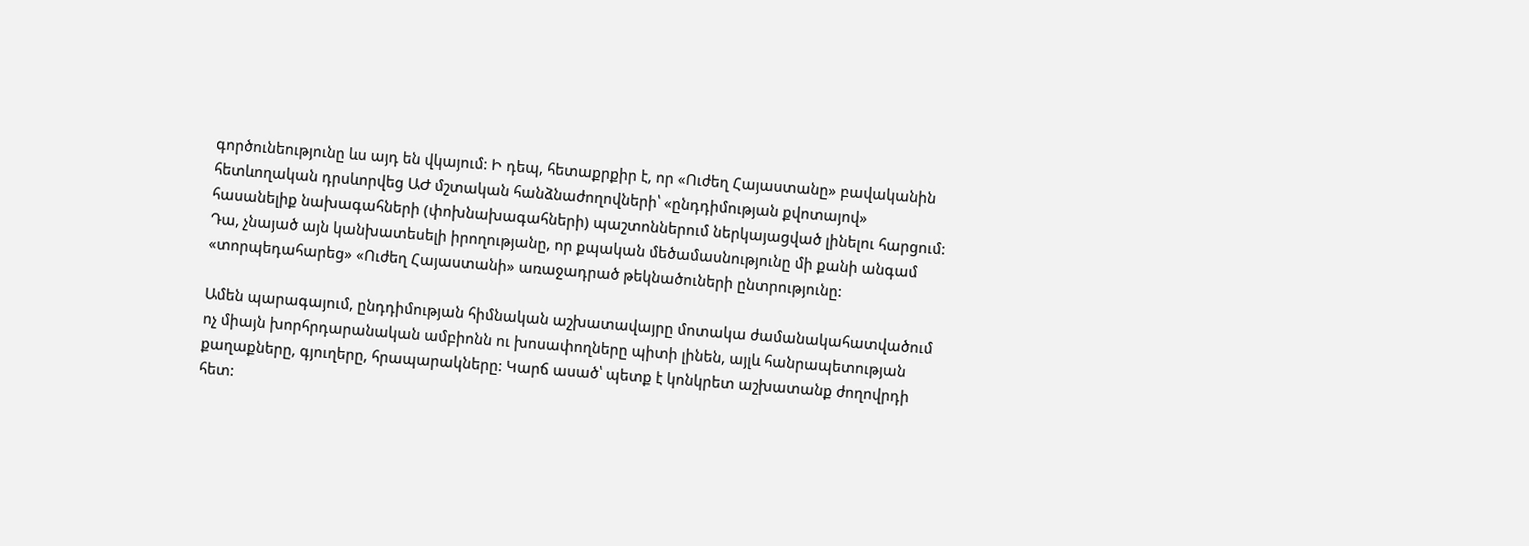գործունեությունը ևս այդ են վկայում: Ի դեպ, հետաքրքիր է, որ «Ուժեղ Հայաստանը» բավականին հետևողական դրսևորվեց ԱԺ մշտական հանձնաժողովների՝ «ընդդիմության քվոտայով» հասանելիք նախագահների (փոխնախագահների) պաշտոններում ներկայացված լինելու հարցում: Դա, չնայած այն կանխատեսելի իրողությանը, որ քպական մեծամասնությունը մի քանի անգամ «տորպեդահարեց» «Ուժեղ Հայաստանի» առաջադրած թեկնածուների ընտրությունը:

Ամեն պարագայում, ընդդիմության հիմնական աշխատավայրը մոտակա ժամանակահատվածում ոչ միայն խորհրդարանական ամբիոնն ու խոսափողները պիտի լինեն, այլև հանրապետության քաղաքները, գյուղերը, հրապարակները: Կարճ ասած՝ պետք է կոնկրետ աշխատանք ժողովրդի հետ: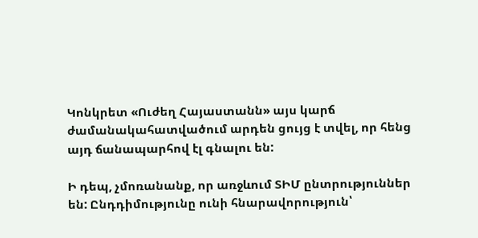Կոնկրետ «Ուժեղ Հայաստանն» այս կարճ ժամանակահատվածում արդեն ցույց է տվել, որ հենց այդ ճանապարհով էլ գնալու են:

Ի դեպ, չմոռանանք, որ առջևում ՏԻՄ ընտրություններ են: Ընդդիմությունը ունի հնարավորություն՝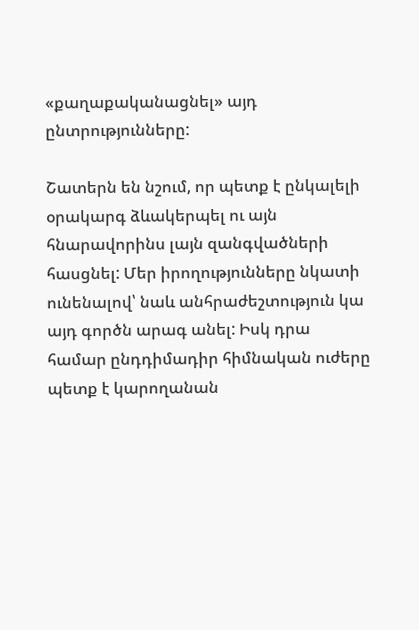«քաղաքականացնել» այդ ընտրությունները:

Շատերն են նշում, որ պետք է ընկալելի օրակարգ ձևակերպել ու այն հնարավորինս լայն զանգվածների հասցնել: Մեր իրողությունները նկատի ունենալով՝ նաև անհրաժեշտություն կա այդ գործն արագ անել: Իսկ դրա համար ընդդիմադիր հիմնական ուժերը պետք է կարողանան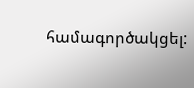համագործակցել: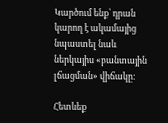Կարծում ենք՝ դրան կարող է ակամայից նպաստել նաև ներկայիս «բանտային լճացման» վիճակը:

Հետևեք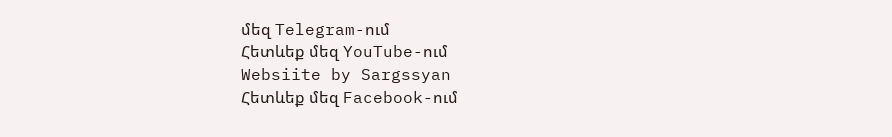մեզ Telegram-ում
Հետևեք մեզ YouTube-ում
Websiite by Sargssyan
Հետևեք մեզ Facebook-ում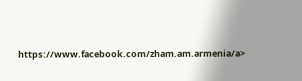https://www.facebook.com/zham.am.armenia/a>